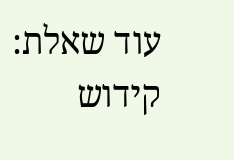עוד שאלת: קידוש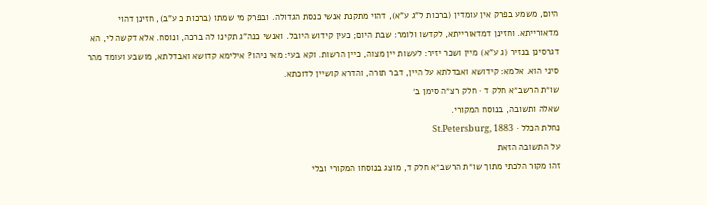היום, משמע בפרק אין עומדין (ברכות ל"ג ע"א), דהוי מתקנת אנשי כנסת הגדולה. ובפרק מי שמתו (ברכות כ ע"ב), חזינן דהוי מדאורייתא. וחזינן דמדאורייתא, לקדשו ולומר: שבת היום; כעין קידוש היובל. ואנשי כנה"ג תקינו לה ברכה, ונוסח. אלא דקשה לי, הא דגרסינן בנזיר (ג ע"א) מיין ושכר יזיר: לעשות יין מצוה, כיין הרשות. וקא בעי: מאי ניהו? אילימא קדושא ואבדלתא, מושבע ועומד מהר סיני הוא. אלמא: קידושא ואבדלתא על היין, דבר תורה, והדרא קושיין לדוכתא.
שו״ת הרשב״א חלק ד · חלק רצ״ה סימן ב׳
שאלה ותשובה, בנוסח המקורי.
נחלת הכלל · St.Petersburg, 1883
על התשובה הזאת
זהו מקור הלכתי מתוך שו״ת הרשב״א חלק ד, מוצג בנוסחו המקורי ובלי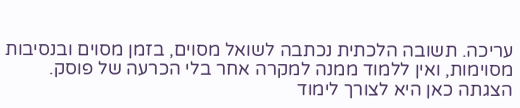עריכה. תשובה הלכתית נכתבה לשואל מסוים, בזמן מסוים ובנסיבות מסוימות, ואין ללמוד ממנה למקרה אחר בלי הכרעה של פוסק. הצגתה כאן היא לצורך לימוד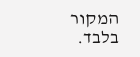המקור בלבד.